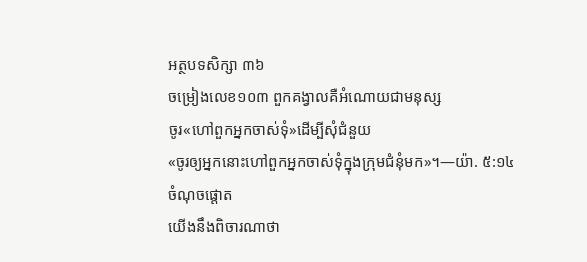អត្ថបទសិក្សា ៣៦
ចម្រៀងលេខ១០៣ ពួកគង្វាលគឺអំណោយជាមនុស្ស
ចូរ«ហៅពួកអ្នកចាស់ទុំ»ដើម្បីសុំជំនួយ
«ចូរឲ្យអ្នកនោះហៅពួកអ្នកចាស់ទុំក្នុងក្រុមជំនុំមក»។—យ៉ា. ៥:១៤
ចំណុចផ្ដោត
យើងនឹងពិចារណាថា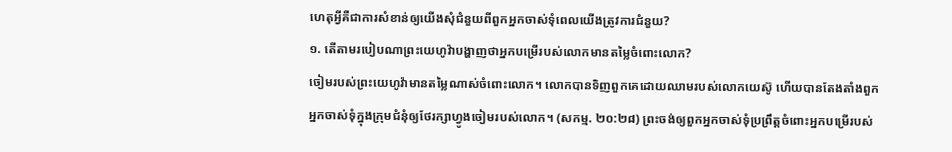ហេតុអ្វីគឺជាការសំខាន់ឲ្យយើងសុំជំនួយពីពួកអ្នកចាស់ទុំពេលយើងត្រូវការជំនួយ?
១. តើតាមរបៀបណាព្រះយេហូវ៉ាបង្ហាញថាអ្នកបម្រើរបស់លោកមានតម្លៃចំពោះលោក?
ចៀមរបស់ព្រះយេហូវ៉ាមានតម្លៃណាស់ចំពោះលោក។ លោកបានទិញពួកគេដោយឈាមរបស់លោកយេស៊ូ ហើយបានតែងតាំងពួកអ្នកចាស់ទុំក្នុងក្រុមជំនុំឲ្យថែរក្សាហ្វូងចៀមរបស់លោក។ (សកម្ម. ២០:២៨) ព្រះចង់ឲ្យពួកអ្នកចាស់ទុំប្រព្រឹត្តចំពោះអ្នកបម្រើរបស់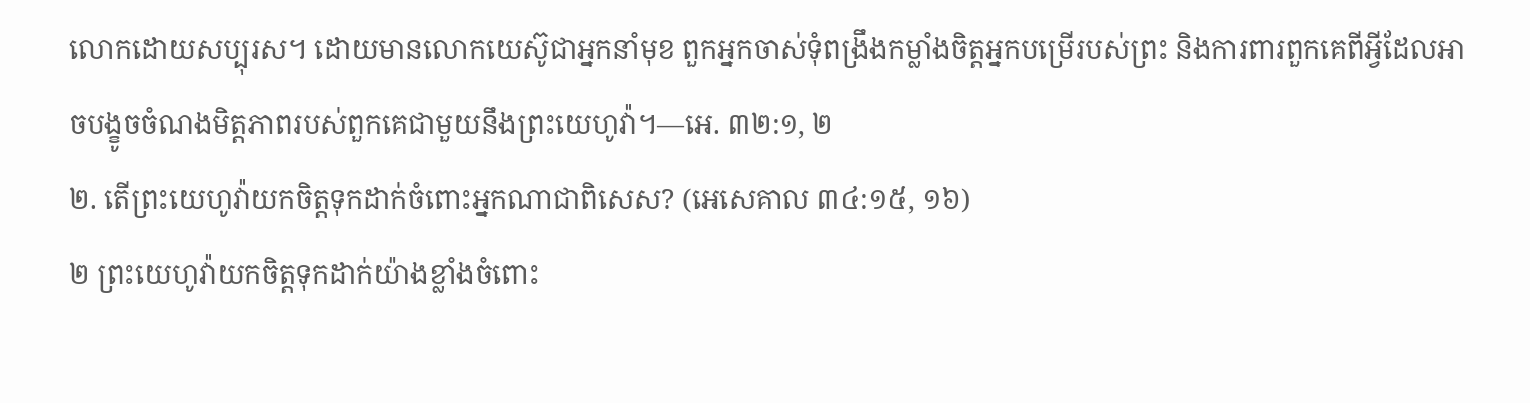លោកដោយសប្បុរស។ ដោយមានលោកយេស៊ូជាអ្នកនាំមុខ ពួកអ្នកចាស់ទុំពង្រឹងកម្លាំងចិត្តអ្នកបម្រើរបស់ព្រះ និងការពារពួកគេពីអ្វីដែលអាចបង្ខូចចំណងមិត្តភាពរបស់ពួកគេជាមួយនឹងព្រះយេហូវ៉ា។—អេ. ៣២:១, ២
២. តើព្រះយេហូវ៉ាយកចិត្តទុកដាក់ចំពោះអ្នកណាជាពិសេស? (អេសេគាល ៣៤:១៥, ១៦)
២ ព្រះយេហូវ៉ាយកចិត្តទុកដាក់យ៉ាងខ្លាំងចំពោះ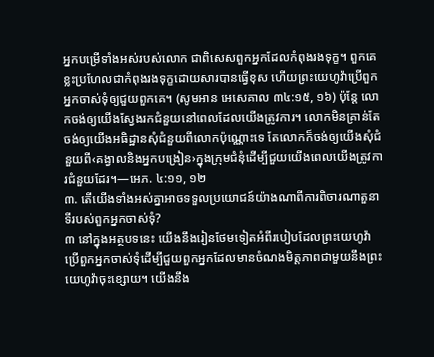អ្នកបម្រើទាំងអស់របស់លោក ជាពិសេសពួកអ្នកដែលកំពុងរងទុក្ខ។ ពួកគេខ្លះប្រហែលជាកំពុងរងទុក្ខដោយសារបានធ្វើខុស ហើយព្រះយេហូវ៉ាប្រើពួកអ្នកចាស់ទុំឲ្យជួយពួកគេ។ (សូមអាន អេសេគាល ៣៤:១៥, ១៦) ប៉ុន្តែ លោកចង់ឲ្យយើងស្វែងរកជំនួយនៅពេលដែលយើងត្រូវការ។ លោកមិនគ្រាន់តែចង់ឲ្យយើងអធិដ្ឋានសុំជំនួយពីលោកប៉ុណ្ណោះទេ តែលោកក៏ចង់ឲ្យយើងសុំជំនួយពី‹គង្វាលនិងអ្នកបង្រៀន›ក្នុងក្រុមជំនុំដើម្បីជួយយើងពេលយើងត្រូវការជំនួយដែរ។—អេភ. ៤:១១, ១២
៣. តើយើងទាំងអស់គ្នាអាចទទួលប្រយោជន៍យ៉ាងណាពីការពិចារណាតួនាទីរបស់ពួកអ្នកចាស់ទុំ?
៣ នៅក្នុងអត្ថបទនេះ យើងនឹងរៀនថែមទៀតអំពីរបៀបដែលព្រះយេហូវ៉ាប្រើពួកអ្នកចាស់ទុំដើម្បីជួយពួកអ្នកដែលមានចំណងមិត្តភាពជាមួយនឹងព្រះយេហូវ៉ាចុះខ្សោយ។ យើងនឹង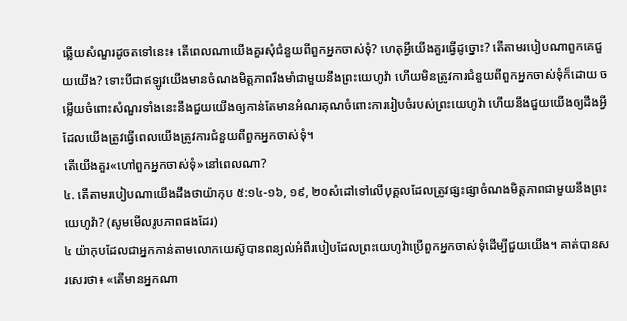ឆ្លើយសំណួរដូចតទៅនេះ៖ តើពេលណាយើងគួរសុំជំនួយពីពួកអ្នកចាស់ទុំ? ហេតុអ្វីយើងគួរធ្វើដូច្នោះ? តើតាមរបៀបណាពួកគេជួយយើង? ទោះបីជាឥឡូវយើងមានចំណងមិត្តភាពរឹងមាំជាមួយនឹងព្រះយេហូវ៉ា ហើយមិនត្រូវការជំនួយពីពួកអ្នកចាស់ទុំក៏ដោយ ចម្លើយចំពោះសំណួរទាំងនេះនឹងជួយយើងឲ្យកាន់តែមានអំណរគុណចំពោះការរៀបចំរបស់ព្រះយេហូវ៉ា ហើយនឹងជួយយើងឲ្យដឹងអ្វីដែលយើងត្រូវធ្វើពេលយើងត្រូវការជំនួយពីពួកអ្នកចាស់ទុំ។
តើយើងគួរ«ហៅពួកអ្នកចាស់ទុំ»នៅពេលណា?
៤. តើតាមរបៀបណាយើងដឹងថាយ៉ាកុប ៥:១៤-១៦, ១៩, ២០សំដៅទៅលើបុគ្គលដែលត្រូវផ្សះផ្សាចំណងមិត្តភាពជាមួយនឹងព្រះយេហូវ៉ា? (សូមមើលរូបភាពផងដែរ)
៤ យ៉ាកុបដែលជាអ្នកកាន់តាមលោកយេស៊ូបានពន្យល់អំពីរបៀបដែលព្រះយេហូវ៉ាប្រើពួកអ្នកចាស់ទុំដើម្បីជួយយើង។ គាត់បានសរសេរថា៖ «តើមានអ្នកណា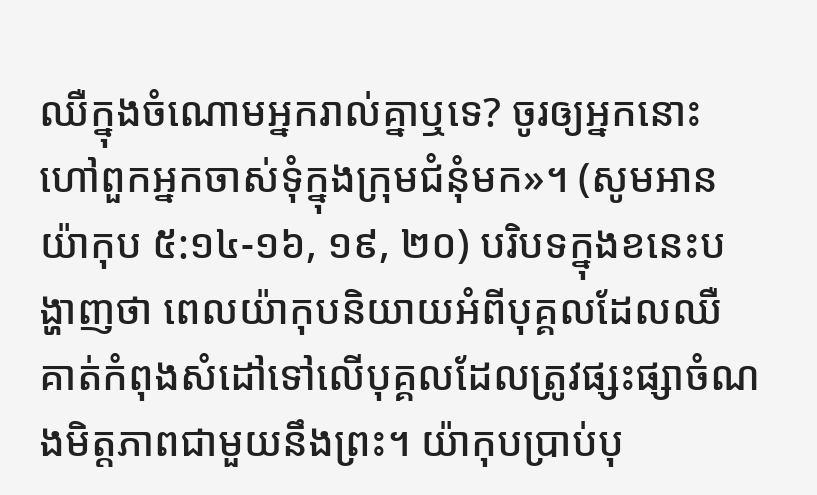ឈឺក្នុងចំណោមអ្នករាល់គ្នាឬទេ? ចូរឲ្យអ្នកនោះហៅពួកអ្នកចាស់ទុំក្នុងក្រុមជំនុំមក»។ (សូមអាន យ៉ាកុប ៥:១៤-១៦, ១៩, ២០) បរិបទក្នុងខនេះបង្ហាញថា ពេលយ៉ាកុបនិយាយអំពីបុគ្គលដែលឈឺ គាត់កំពុងសំដៅទៅលើបុគ្គលដែលត្រូវផ្សះផ្សាចំណងមិត្តភាពជាមួយនឹងព្រះ។ យ៉ាកុបប្រាប់បុ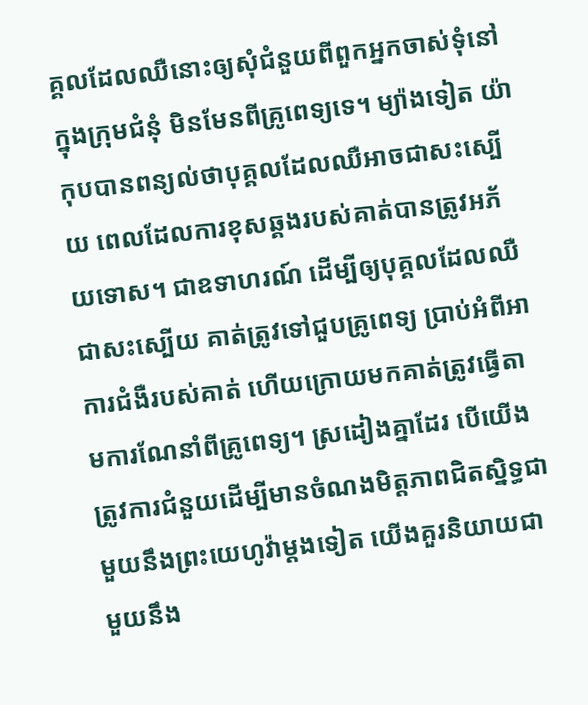គ្គលដែលឈឺនោះឲ្យសុំជំនួយពីពួកអ្នកចាស់ទុំនៅក្នុងក្រុមជំនុំ មិនមែនពីគ្រូពេទ្យទេ។ ម្យ៉ាងទៀត យ៉ាកុបបានពន្យល់ថាបុគ្គលដែលឈឺអាចជាសះស្បើយ ពេលដែលការខុសឆ្គងរបស់គាត់បានត្រូវអភ័យទោស។ ជាឧទាហរណ៍ ដើម្បីឲ្យបុគ្គលដែលឈឺជាសះស្បើយ គាត់ត្រូវទៅជួបគ្រូពេទ្យ ប្រាប់អំពីអាការជំងឺរបស់គាត់ ហើយក្រោយមកគាត់ត្រូវធ្វើតាមការណែនាំពីគ្រូពេទ្យ។ ស្រដៀងគ្នាដែរ បើយើងត្រូវការជំនួយដើម្បីមានចំណងមិត្តភាពជិតស្និទ្ធជាមួយនឹងព្រះយេហូវ៉ាម្ដងទៀត យើងគួរនិយាយជាមួយនឹង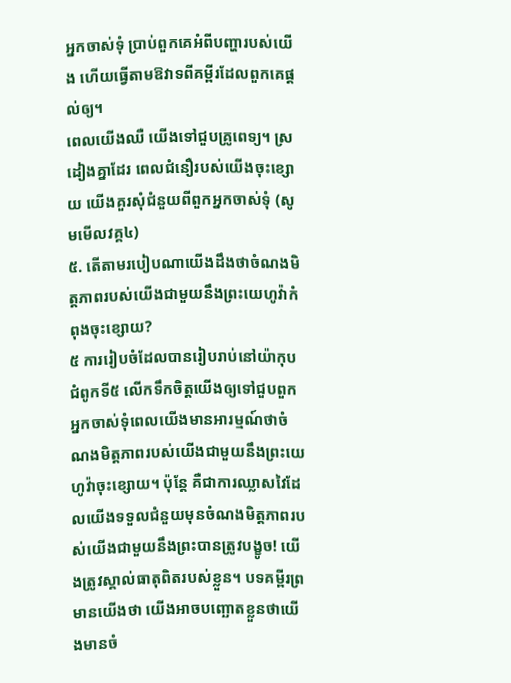អ្នកចាស់ទុំ ប្រាប់ពួកគេអំពីបញ្ហារបស់យើង ហើយធ្វើតាមឱវាទពីគម្ពីរដែលពួកគេផ្ដល់ឲ្យ។
ពេលយើងឈឺ យើងទៅជួបគ្រូពេទ្យ។ ស្រដៀងគ្នាដែរ ពេលជំនឿរបស់យើងចុះខ្សោយ យើងគួរសុំជំនួយពីពួកអ្នកចាស់ទុំ (សូមមើលវគ្គ៤)
៥. តើតាមរបៀបណាយើងដឹងថាចំណងមិត្តភាពរបស់យើងជាមួយនឹងព្រះយេហូវ៉ាកំពុងចុះខ្សោយ?
៥ ការរៀបចំដែលបានរៀបរាប់នៅយ៉ាកុប ជំពូកទី៥ លើកទឹកចិត្តយើងឲ្យទៅជួបពួកអ្នកចាស់ទុំពេលយើងមានអារម្មណ៍ថាចំណងមិត្តភាពរបស់យើងជាមួយនឹងព្រះយេហូវ៉ាចុះខ្សោយ។ ប៉ុន្តែ គឺជាការឈ្លាសវៃដែលយើងទទួលជំនួយមុនចំណងមិត្តភាពរបស់យើងជាមួយនឹងព្រះបានត្រូវបង្ខូច! យើងត្រូវស្គាល់ធាតុពិតរបស់ខ្លួន។ បទគម្ពីរព្រមានយើងថា យើងអាចបញ្ឆោតខ្លួនថាយើងមានចំ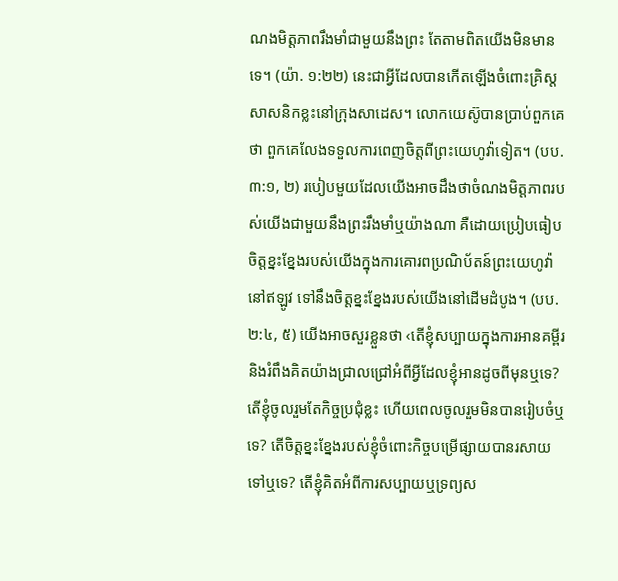ណងមិត្តភាពរឹងមាំជាមួយនឹងព្រះ តែតាមពិតយើងមិនមានទេ។ (យ៉ា. ១:២២) នេះជាអ្វីដែលបានកើតឡើងចំពោះគ្រិស្តសាសនិកខ្លះនៅក្រុងសាដេស។ លោកយេស៊ូបានប្រាប់ពួកគេថា ពួកគេលែងទទួលការពេញចិត្តពីព្រះយេហូវ៉ាទៀត។ (បប. ៣:១, ២) របៀបមួយដែលយើងអាចដឹងថាចំណងមិត្តភាពរបស់យើងជាមួយនឹងព្រះរឹងមាំឬយ៉ាងណា គឺដោយប្រៀបធៀបចិត្តខ្នះខ្នែងរបស់យើងក្នុងការគោរពប្រណិប័តន៍ព្រះយេហូវ៉ានៅឥឡូវ ទៅនឹងចិត្តខ្នះខ្នែងរបស់យើងនៅដើមដំបូង។ (បប. ២:៤, ៥) យើងអាចសួរខ្លួនថា ‹តើខ្ញុំសប្បាយក្នុងការអានគម្ពីរនិងរំពឹងគិតយ៉ាងជ្រាលជ្រៅអំពីអ្វីដែលខ្ញុំអានដូចពីមុនឬទេ? តើខ្ញុំចូលរួមតែកិច្ចប្រជុំខ្លះ ហើយពេលចូលរួមមិនបានរៀបចំឬទេ? តើចិត្តខ្នះខ្នែងរបស់ខ្ញុំចំពោះកិច្ចបម្រើផ្សាយបានរសាយទៅឬទេ? តើខ្ញុំគិតអំពីការសប្បាយឬទ្រព្យស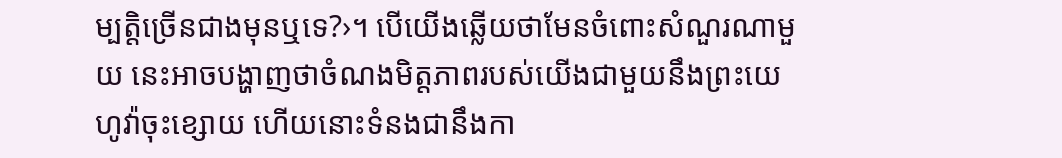ម្បត្តិច្រើនជាងមុនឬទេ?›។ បើយើងឆ្លើយថាមែនចំពោះសំណួរណាមួយ នេះអាចបង្ហាញថាចំណងមិត្តភាពរបស់យើងជាមួយនឹងព្រះយេហូវ៉ាចុះខ្សោយ ហើយនោះទំនងជានឹងកា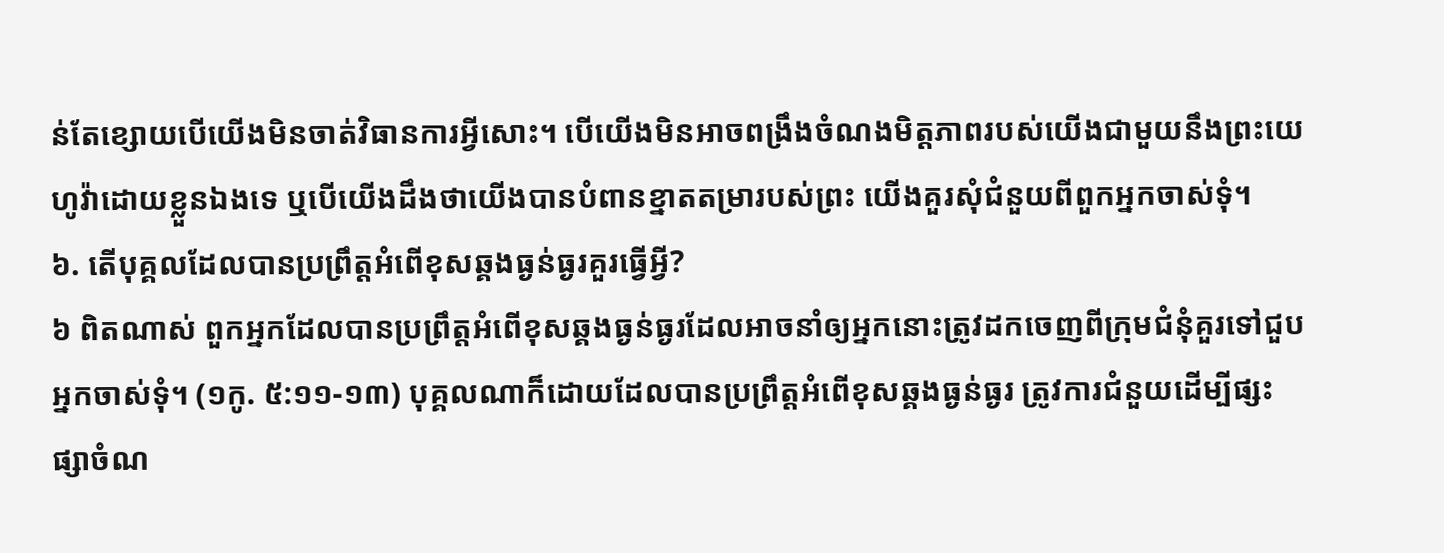ន់តែខ្សោយបើយើងមិនចាត់វិធានការអ្វីសោះ។ បើយើងមិនអាចពង្រឹងចំណងមិត្តភាពរបស់យើងជាមួយនឹងព្រះយេហូវ៉ាដោយខ្លួនឯងទេ ឬបើយើងដឹងថាយើងបានបំពានខ្នាតតម្រារបស់ព្រះ យើងគួរសុំជំនួយពីពួកអ្នកចាស់ទុំ។
៦. តើបុគ្គលដែលបានប្រព្រឹត្តអំពើខុសឆ្គងធ្ងន់ធ្ងរគួរធ្វើអ្វី?
៦ ពិតណាស់ ពួកអ្នកដែលបានប្រព្រឹត្តអំពើខុសឆ្គងធ្ងន់ធ្ងរដែលអាចនាំឲ្យអ្នកនោះត្រូវដកចេញពីក្រុមជំនុំគួរទៅជួបអ្នកចាស់ទុំ។ (១កូ. ៥:១១-១៣) បុគ្គលណាក៏ដោយដែលបានប្រព្រឹត្តអំពើខុសឆ្គងធ្ងន់ធ្ងរ ត្រូវការជំនួយដើម្បីផ្សះផ្សាចំណ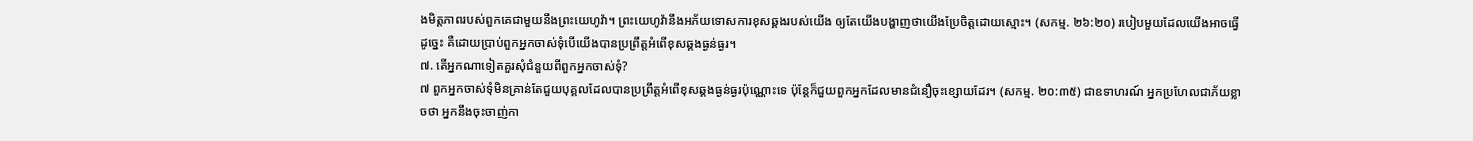ងមិត្តភាពរបស់ពួកគេជាមួយនឹងព្រះយេហូវ៉ា។ ព្រះយេហូវ៉ានឹងអភ័យទោសការខុសឆ្គងរបស់យើង ឲ្យតែយើងបង្ហាញថាយើងប្រែចិត្តដោយស្មោះ។ (សកម្ម. ២៦:២០) របៀបមួយដែលយើងអាចធ្វើដូច្នេះ គឺដោយប្រាប់ពួកអ្នកចាស់ទុំបើយើងបានប្រព្រឹត្តអំពើខុសឆ្គងធ្ងន់ធ្ងរ។
៧. តើអ្នកណាទៀតគួរសុំជំនួយពីពួកអ្នកចាស់ទុំ?
៧ ពួកអ្នកចាស់ទុំមិនគ្រាន់តែជួយបុគ្គលដែលបានប្រព្រឹត្តអំពើខុសឆ្គងធ្ងន់ធ្ងរប៉ុណ្ណោះទេ ប៉ុន្តែក៏ជួយពួកអ្នកដែលមានជំនឿចុះខ្សោយដែរ។ (សកម្ម. ២០:៣៥) ជាឧទាហរណ៍ អ្នកប្រហែលជាភ័យខ្លាចថា អ្នកនឹងចុះចាញ់កា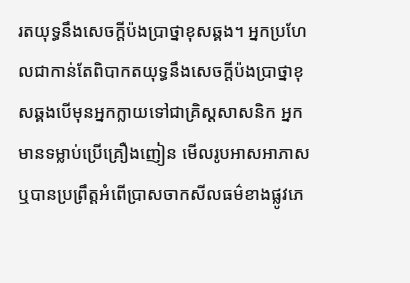រតយុទ្ធនឹងសេចក្ដីប៉ងប្រាថ្នាខុសឆ្គង។ អ្នកប្រហែលជាកាន់តែពិបាកតយុទ្ធនឹងសេចក្ដីប៉ងប្រាថ្នាខុសឆ្គងបើមុនអ្នកក្លាយទៅជាគ្រិស្តសាសនិក អ្នកមានទម្លាប់ប្រើគ្រឿងញៀន មើលរូបអាសអាភាស ឬបានប្រព្រឹត្តអំពើប្រាសចាកសីលធម៌ខាងផ្លូវភេ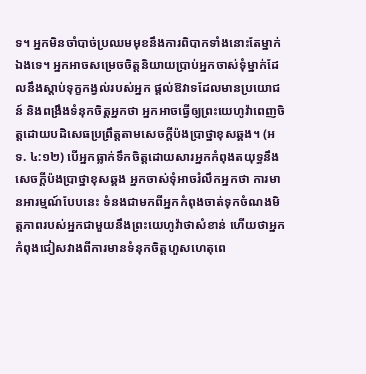ទ។ អ្នកមិនចាំបាច់ប្រឈមមុខនឹងការពិបាកទាំងនោះតែម្នាក់ឯងទេ។ អ្នកអាចសម្រេចចិត្តនិយាយប្រាប់អ្នកចាស់ទុំម្នាក់ដែលនឹងស្ដាប់ទុក្ខកង្វល់របស់អ្នក ផ្ដល់ឱវាទដែលមានប្រយោជន៍ និងពង្រឹងទំនុកចិត្តអ្នកថា អ្នកអាចធ្វើឲ្យព្រះយេហូវ៉ាពេញចិត្តដោយបដិសេធប្រព្រឹត្តតាមសេចក្ដីប៉ងប្រាថ្នាខុសឆ្គង។ (អទ. ៤:១២) បើអ្នកធ្លាក់ទឹកចិត្តដោយសារអ្នកកំពុងតយុទ្ធនឹងសេចក្ដីប៉ងប្រាថ្នាខុសឆ្គង អ្នកចាស់ទុំអាចរំលឹកអ្នកថា ការមានអារម្មណ៍បែបនេះ ទំនងជាមកពីអ្នកកំពុងចាត់ទុកចំណងមិត្តភាពរបស់អ្នកជាមួយនឹងព្រះយេហូវ៉ាថាសំខាន់ ហើយថាអ្នកកំពុងជៀសវាងពីការមានទំនុកចិត្តហួសហេតុពេ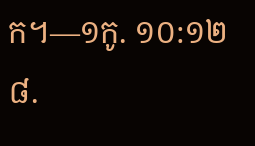ក។—១កូ. ១០:១២
៨.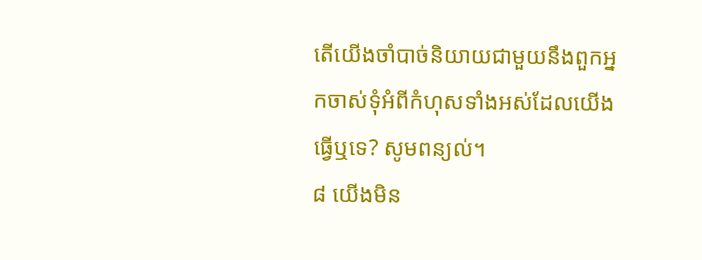តើយើងចាំបាច់និយាយជាមួយនឹងពួកអ្នកចាស់ទុំអំពីកំហុសទាំងអស់ដែលយើងធ្វើឬទេ? សូមពន្យល់។
៨ យើងមិន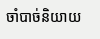ចាំបាច់និយាយ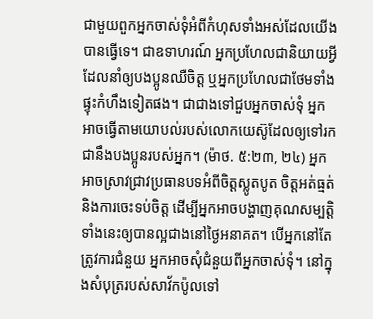ជាមួយពួកអ្នកចាស់ទុំអំពីកំហុសទាំងអស់ដែលយើងបានធ្វើទេ។ ជាឧទាហរណ៍ អ្នកប្រហែលជានិយាយអ្វីដែលនាំឲ្យបងប្អូនឈឺចិត្ត ឬអ្នកប្រហែលជាថែមទាំងផ្ទុះកំហឹងទៀតផង។ ជាជាងទៅជួបអ្នកចាស់ទុំ អ្នកអាចធ្វើតាមយោបល់របស់លោកយេស៊ូដែលឲ្យទៅរកជានឹងបងប្អូនរបស់អ្នក។ (ម៉ាថ. ៥:២៣, ២៤) អ្នកអាចស្រាវជ្រាវប្រធានបទអំពីចិត្តស្លូតបូត ចិត្តអត់ធ្មត់ និងការចេះទប់ចិត្ត ដើម្បីអ្នកអាចបង្ហាញគុណសម្បត្តិទាំងនេះឲ្យបានល្អជាងនៅថ្ងៃអនាគត។ បើអ្នកនៅតែត្រូវការជំនួយ អ្នកអាចសុំជំនួយពីអ្នកចាស់ទុំ។ នៅក្នុងសំបុត្ររបស់សាវ័កប៉ូលទៅ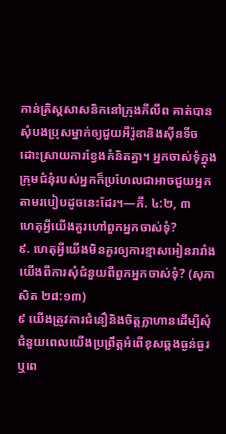កាន់គ្រិស្តសាសនិកនៅក្រុងភីលីព គាត់បានសុំបងប្រុសម្នាក់ឲ្យជួយអឺរ៉ូឌានិងស៊ីនទីចដោះស្រាយការខ្វែងគំនិតគ្នា។ អ្នកចាស់ទុំក្នុងក្រុមជំនុំរបស់អ្នកក៏ប្រហែលជាអាចជួយអ្នកតាមរបៀបដូចនេះដែរ។—ភី. ៤:២, ៣
ហេតុអ្វីយើងគួរហៅពួកអ្នកចាស់ទុំ?
៩. ហេតុអ្វីយើងមិនគួរឲ្យការខ្មាសអៀនរារាំងយើងពីការសុំជំនួយពីពួកអ្នកចាស់ទុំ? (សុភាសិត ២៨:១៣)
៩ យើងត្រូវការជំនឿនិងចិត្តក្លាហានដើម្បីសុំជំនួយពេលយើងប្រព្រឹត្តអំពើខុសឆ្គងធ្ងន់ធ្ងរ ឬពេ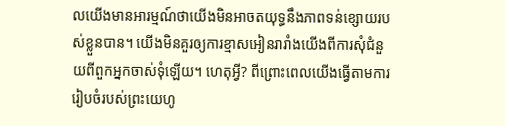លយើងមានអារម្មណ៍ថាយើងមិនអាចតយុទ្ធនឹងភាពទន់ខ្សោយរបស់ខ្លួនបាន។ យើងមិនគួរឲ្យការខ្មាសអៀនរារាំងយើងពីការសុំជំនួយពីពួកអ្នកចាស់ទុំឡើយ។ ហេតុអ្វី? ពីព្រោះពេលយើងធ្វើតាមការរៀបចំរបស់ព្រះយេហូ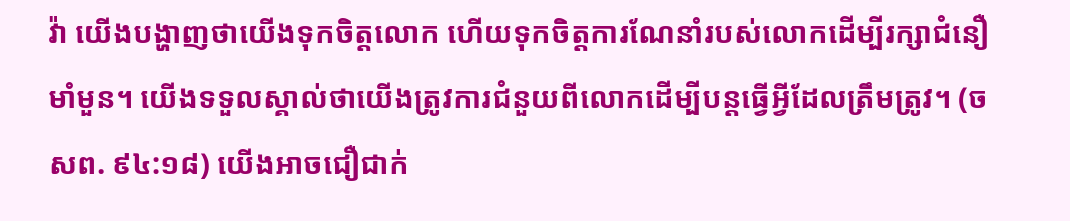វ៉ា យើងបង្ហាញថាយើងទុកចិត្តលោក ហើយទុកចិត្តការណែនាំរបស់លោកដើម្បីរក្សាជំនឿមាំមួន។ យើងទទួលស្គាល់ថាយើងត្រូវការជំនួយពីលោកដើម្បីបន្តធ្វើអ្វីដែលត្រឹមត្រូវ។ (ចសព. ៩៤:១៨) យើងអាចជឿជាក់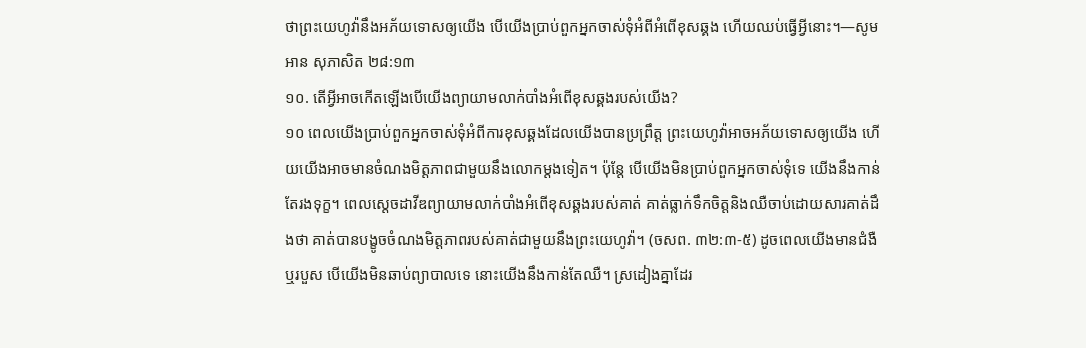ថាព្រះយេហូវ៉ានឹងអភ័យទោសឲ្យយើង បើយើងប្រាប់ពួកអ្នកចាស់ទុំអំពីអំពើខុសឆ្គង ហើយឈប់ធ្វើអ្វីនោះ។—សូមអាន សុភាសិត ២៨:១៣
១០. តើអ្វីអាចកើតឡើងបើយើងព្យាយាមលាក់បាំងអំពើខុសឆ្គងរបស់យើង?
១០ ពេលយើងប្រាប់ពួកអ្នកចាស់ទុំអំពីការខុសឆ្គងដែលយើងបានប្រព្រឹត្ត ព្រះយេហូវ៉ាអាចអភ័យទោសឲ្យយើង ហើយយើងអាចមានចំណងមិត្តភាពជាមួយនឹងលោកម្ដងទៀត។ ប៉ុន្តែ បើយើងមិនប្រាប់ពួកអ្នកចាស់ទុំទេ យើងនឹងកាន់តែរងទុក្ខ។ ពេលស្ដេចដាវីឌព្យាយាមលាក់បាំងអំពើខុសឆ្គងរបស់គាត់ គាត់ធ្លាក់ទឹកចិត្តនិងឈឺចាប់ដោយសារគាត់ដឹងថា គាត់បានបង្ខូចចំណងមិត្តភាពរបស់គាត់ជាមួយនឹងព្រះយេហូវ៉ា។ (ចសព. ៣២:៣-៥) ដូចពេលយើងមានជំងឺឬរបួស បើយើងមិនឆាប់ព្យាបាលទេ នោះយើងនឹងកាន់តែឈឺ។ ស្រដៀងគ្នាដែរ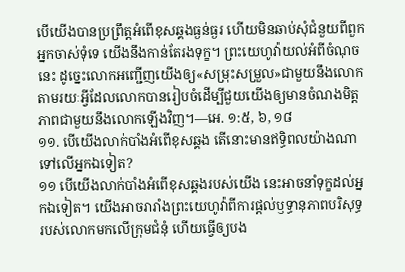បើយើងបានប្រព្រឹត្តអំពើខុសឆ្គងធ្ងន់ធ្ងរ ហើយមិនឆាប់សុំជំនួយពីពួកអ្នកចាស់ទុំទេ យើងនឹងកាន់តែរងទុក្ខ។ ព្រះយេហូវ៉ាយល់អំពីចំណុចនេះ ដូច្នេះលោកអញ្ជើញយើងឲ្យ«សម្រុះសម្រួល»ជាមួយនឹងលោក តាមរយៈអ្វីដែលលោកបានរៀបចំដើម្បីជួយយើងឲ្យមានចំណងមិត្តភាពជាមួយនឹងលោកឡើងវិញ។—អេ. ១:៥, ៦, ១៨
១១. បើយើងលាក់បាំងអំពើខុសឆ្គង តើនោះមានឥទ្ធិពលយ៉ាងណាទៅលើអ្នកឯទៀត?
១១ បើយើងលាក់បាំងអំពើខុសឆ្គងរបស់យើង នេះអាចនាំទុក្ខដល់អ្នកឯទៀត។ យើងអាចរារាំងព្រះយេហូវ៉ាពីការផ្ដល់ឫទ្ធានុភាពបរិសុទ្ធរបស់លោកមកលើក្រុមជំនុំ ហើយធ្វើឲ្យបង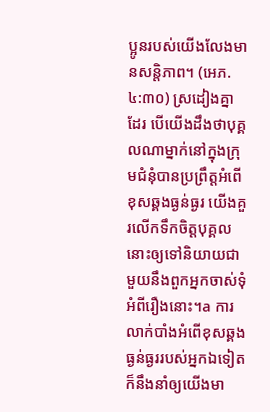ប្អូនរបស់យើងលែងមានសន្តិភាព។ (អេភ. ៤:៣០) ស្រដៀងគ្នាដែរ បើយើងដឹងថាបុគ្គលណាម្នាក់នៅក្នុងក្រុមជំនុំបានប្រព្រឹត្តអំពើខុសឆ្គងធ្ងន់ធ្ងរ យើងគួរលើកទឹកចិត្តបុគ្គលនោះឲ្យទៅនិយាយជាមួយនឹងពួកអ្នកចាស់ទុំអំពីរឿងនោះ។a ការលាក់បាំងអំពើខុសឆ្គងធ្ងន់ធ្ងររបស់អ្នកឯទៀត ក៏នឹងនាំឲ្យយើងមា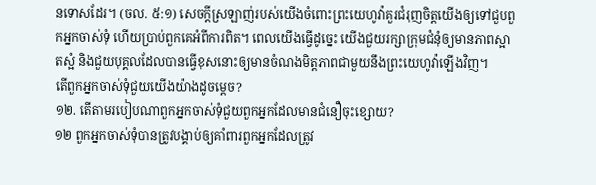នទោសដែរ។ (ចល. ៥:១) សេចក្ដីស្រឡាញ់របស់យើងចំពោះព្រះយេហូវ៉ាគួរជំរុញចិត្តយើងឲ្យទៅជួបពួកអ្នកចាស់ទុំ ហើយប្រាប់ពួកគេអំពីការពិត។ ពេលយើងធ្វើដូច្នេះ យើងជួយរក្សាក្រុមជំនុំឲ្យមានភាពស្អាតស្អំ និងជួយបុគ្គលដែលបានធ្វើខុសនោះឲ្យមានចំណងមិត្តភាពជាមួយនឹងព្រះយេហូវ៉ាឡើងវិញ។
តើពួកអ្នកចាស់ទុំជួយយើងយ៉ាងដូចម្ដេច?
១២. តើតាមរបៀបណាពួកអ្នកចាស់ទុំជួយពួកអ្នកដែលមានជំនឿចុះខ្សោយ?
១២ ពួកអ្នកចាស់ទុំបានត្រូវបង្គាប់ឲ្យគាំពារពួកអ្នកដែលត្រូវ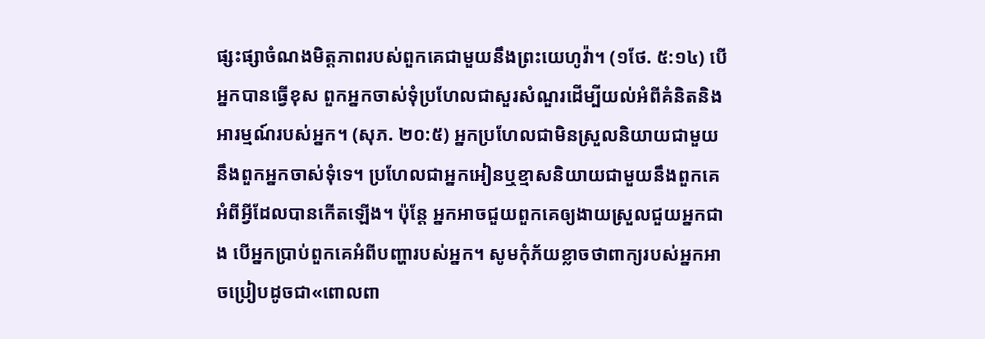ផ្សះផ្សាចំណងមិត្តភាពរបស់ពួកគេជាមួយនឹងព្រះយេហូវ៉ា។ (១ថែ. ៥:១៤) បើអ្នកបានធ្វើខុស ពួកអ្នកចាស់ទុំប្រហែលជាសួរសំណួរដើម្បីយល់អំពីគំនិតនិងអារម្មណ៍របស់អ្នក។ (សុភ. ២០:៥) អ្នកប្រហែលជាមិនស្រួលនិយាយជាមួយនឹងពួកអ្នកចាស់ទុំទេ។ ប្រហែលជាអ្នកអៀនឬខ្មាសនិយាយជាមួយនឹងពួកគេអំពីអ្វីដែលបានកើតឡើង។ ប៉ុន្តែ អ្នកអាចជួយពួកគេឲ្យងាយស្រួលជួយអ្នកជាង បើអ្នកប្រាប់ពួកគេអំពីបញ្ហារបស់អ្នក។ សូមកុំភ័យខ្លាចថាពាក្យរបស់អ្នកអាចប្រៀបដូចជា«ពោលពា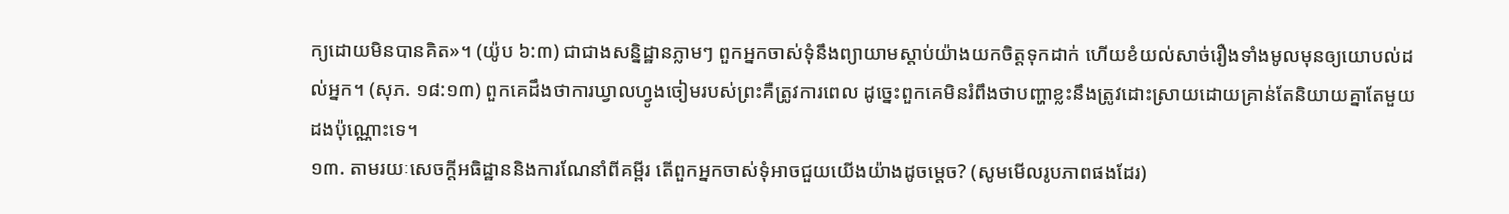ក្យដោយមិនបានគិត»។ (យ៉ូប ៦:៣) ជាជាងសន្និដ្ឋានភ្លាមៗ ពួកអ្នកចាស់ទុំនឹងព្យាយាមស្ដាប់យ៉ាងយកចិត្តទុកដាក់ ហើយខំយល់សាច់រឿងទាំងមូលមុនឲ្យយោបល់ដល់អ្នក។ (សុភ. ១៨:១៣) ពួកគេដឹងថាការឃ្វាលហ្វូងចៀមរបស់ព្រះគឺត្រូវការពេល ដូច្នេះពួកគេមិនរំពឹងថាបញ្ហាខ្លះនឹងត្រូវដោះស្រាយដោយគ្រាន់តែនិយាយគ្នាតែមួយដងប៉ុណ្ណោះទេ។
១៣. តាមរយៈសេចក្ដីអធិដ្ឋាននិងការណែនាំពីគម្ពីរ តើពួកអ្នកចាស់ទុំអាចជួយយើងយ៉ាងដូចម្ដេច? (សូមមើលរូបភាពផងដែរ)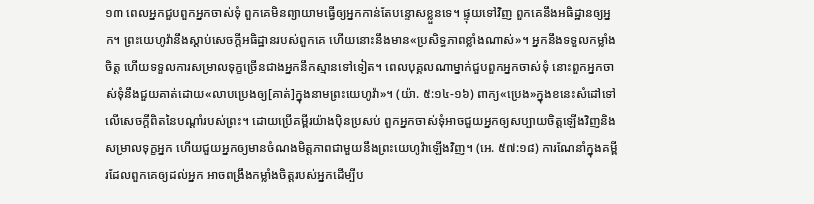១៣ ពេលអ្នកជួបពួកអ្នកចាស់ទុំ ពួកគេមិនព្យាយាមធ្វើឲ្យអ្នកកាន់តែបន្ទោសខ្លួនទេ។ ផ្ទុយទៅវិញ ពួកគេនឹងអធិដ្ឋានឲ្យអ្នក។ ព្រះយេហូវ៉ានឹងស្ដាប់សេចក្ដីអធិដ្ឋានរបស់ពួកគេ ហើយនោះនឹងមាន«ប្រសិទ្ធភាពខ្លាំងណាស់»។ អ្នកនឹងទទួលកម្លាំងចិត្ត ហើយទទួលការសម្រាលទុក្ខច្រើនជាងអ្នកនឹកស្មានទៅទៀត។ ពេលបុគ្គលណាម្នាក់ជួបពួកអ្នកចាស់ទុំ នោះពួកអ្នកចាស់ទុំនឹងជួយគាត់ដោយ«លាបប្រេងឲ្យ[គាត់]ក្នុងនាមព្រះយេហូវ៉ា»។ (យ៉ា. ៥:១៤-១៦) ពាក្យ«ប្រេង»ក្នុងខនេះសំដៅទៅលើសេចក្ដីពិតនៃបណ្ដាំរបស់ព្រះ។ ដោយប្រើគម្ពីរយ៉ាងប៉ិនប្រសប់ ពួកអ្នកចាស់ទុំអាចជួយអ្នកឲ្យសប្បាយចិត្តឡើងវិញនិងសម្រាលទុក្ខអ្នក ហើយជួយអ្នកឲ្យមានចំណងមិត្តភាពជាមួយនឹងព្រះយេហូវ៉ាឡើងវិញ។ (អេ. ៥៧:១៨) ការណែនាំក្នុងគម្ពីរដែលពួកគេឲ្យដល់អ្នក អាចពង្រឹងកម្លាំងចិត្តរបស់អ្នកដើម្បីប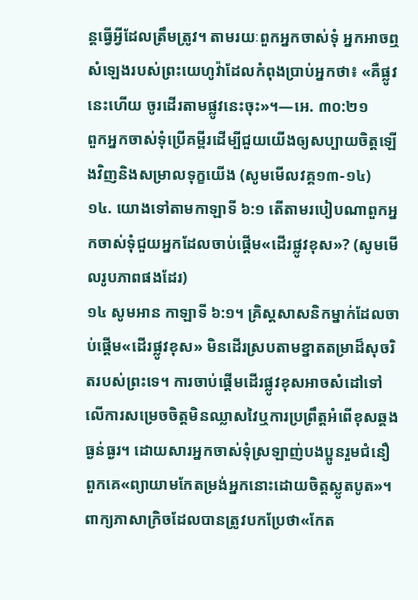ន្តធ្វើអ្វីដែលត្រឹមត្រូវ។ តាមរយៈពួកអ្នកចាស់ទុំ អ្នកអាចឮសំឡេងរបស់ព្រះយេហូវ៉ាដែលកំពុងប្រាប់អ្នកថា៖ «គឺផ្លូវនេះហើយ ចូរដើរតាមផ្លូវនេះចុះ»។—អេ. ៣០:២១
ពួកអ្នកចាស់ទុំប្រើគម្ពីរដើម្បីជួយយើងឲ្យសប្បាយចិត្តឡើងវិញនិងសម្រាលទុក្ខយើង (សូមមើលវគ្គ១៣-១៤)
១៤. យោងទៅតាមកាឡាទី ៦:១ តើតាមរបៀបណាពួកអ្នកចាស់ទុំជួយអ្នកដែលចាប់ផ្ដើម«ដើរផ្លូវខុស»? (សូមមើលរូបភាពផងដែរ)
១៤ សូមអាន កាឡាទី ៦:១។ គ្រិស្តសាសនិកម្នាក់ដែលចាប់ផ្ដើម«ដើរផ្លូវខុស» មិនដើរស្របតាមខ្នាតតម្រាដ៏សុចរិតរបស់ព្រះទេ។ ការចាប់ផ្ដើមដើរផ្លូវខុសអាចសំដៅទៅលើការសម្រេចចិត្តមិនឈ្លាសវៃឬការប្រព្រឹត្តអំពើខុសឆ្គងធ្ងន់ធ្ងរ។ ដោយសារអ្នកចាស់ទុំស្រឡាញ់បងប្អូនរួមជំនឿ ពួកគេ«ព្យាយាមកែតម្រង់អ្នកនោះដោយចិត្តស្លូតបូត»។ ពាក្យភាសាក្រិចដែលបានត្រូវបកប្រែថា«កែត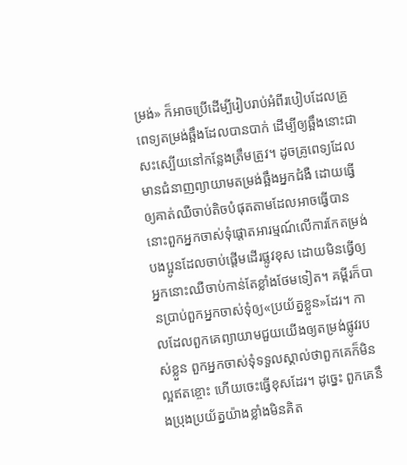ម្រង់» ក៏អាចប្រើដើម្បីរៀបរាប់អំពីរបៀបដែលគ្រូពេទ្យតម្រង់ឆ្អឹងដែលបានបាក់ ដើម្បីឲ្យឆ្អឹងនោះជាសះស្បើយនៅកន្លែងត្រឹមត្រូវ។ ដូចគ្រូពេទ្យដែលមានជំនាញព្យាយាមតម្រង់ឆ្អឹងអ្នកជំងឺ ដោយធ្វើឲ្យគាត់ឈឺចាប់តិចបំផុតតាមដែលអាចធ្វើបាន នោះពួកអ្នកចាស់ទុំផ្ដោតអារម្មណ៍លើការកែតម្រង់បងប្អូនដែលចាប់ផ្ដើមដើរផ្លូវខុស ដោយមិនធ្វើឲ្យអ្នកនោះឈឺចាប់កាន់តែខ្លាំងថែមទៀត។ គម្ពីរក៏បានប្រាប់ពួកអ្នកចាស់ទុំឲ្យ«ប្រយ័ត្នខ្លួន»ដែរ។ កាលដែលពួកគេព្យាយាមជួយយើងឲ្យតម្រង់ផ្លូវរបស់ខ្លួន ពួកអ្នកចាស់ទុំទទួលស្គាល់ថាពួកគេក៏មិនល្អឥតខ្ចោះ ហើយចេះធ្វើខុសដែរ។ ដូច្នេះ ពួកគេនឹងប្រុងប្រយ័ត្នយ៉ាងខ្លាំងមិនគិត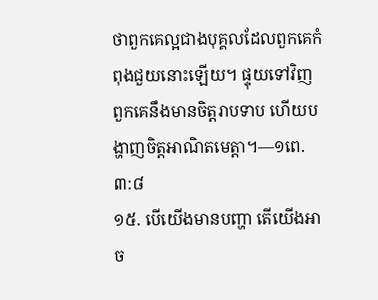ថាពួកគេល្អជាងបុគ្គលដែលពួកគេកំពុងជួយនោះឡើយ។ ផ្ទុយទៅវិញ ពួកគេនឹងមានចិត្តរាបទាប ហើយបង្ហាញចិត្តអាណិតមេត្តា។—១ពេ. ៣:៨
១៥. បើយើងមានបញ្ហា តើយើងអាច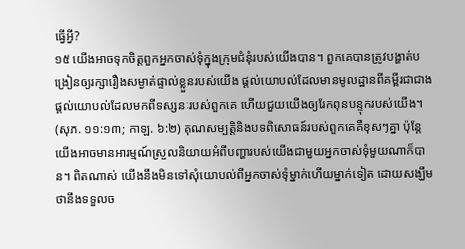ធ្វើអ្វី?
១៥ យើងអាចទុកចិត្តពួកអ្នកចាស់ទុំក្នុងក្រុមជំនុំរបស់យើងបាន។ ពួកគេបានត្រូវបង្ហាត់បង្រៀនឲ្យរក្សារឿងសម្ងាត់ផ្ទាល់ខ្លួនរបស់យើង ផ្ដល់យោបល់ដែលមានមូលដ្ឋានពីគម្ពីរជាជាងផ្ដល់យោបល់ដែលមកពីទស្សនៈរបស់ពួកគេ ហើយជួយយើងឲ្យរែកពុនបន្ទុករបស់យើង។ (សុភ. ១១:១៣; កាឡ. ៦:២) គុណសម្បត្តិនិងបទពិសោធន៍របស់ពួកគេគឺខុសៗគ្នា ប៉ុន្តែយើងអាចមានអារម្មណ៍ស្រួលនិយាយអំពីបញ្ហារបស់យើងជាមួយអ្នកចាស់ទុំមួយណាក៏បាន។ ពិតណាស់ យើងនឹងមិនទៅសុំយោបល់ពីអ្នកចាស់ទុំម្នាក់ហើយម្នាក់ទៀត ដោយសង្ឃឹមថានឹងទទួលច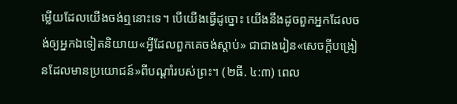ម្លើយដែលយើងចង់ឮនោះទេ។ បើយើងធ្វើដូច្នោះ យើងនឹងដូចពួកអ្នកដែលចង់ឲ្យអ្នកឯទៀតនិយាយ«អ្វីដែលពួកគេចង់ស្ដាប់» ជាជាងរៀន«សេចក្ដីបង្រៀនដែលមានប្រយោជន៍»ពីបណ្ដាំរបស់ព្រះ។ (២ធី. ៤:៣) ពេល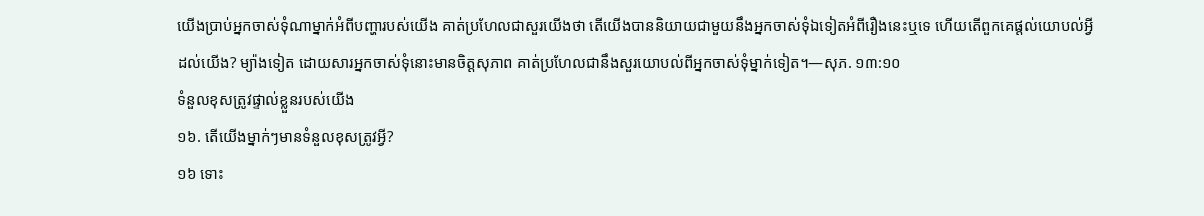យើងប្រាប់អ្នកចាស់ទុំណាម្នាក់អំពីបញ្ហារបស់យើង គាត់ប្រហែលជាសួរយើងថា តើយើងបាននិយាយជាមួយនឹងអ្នកចាស់ទុំឯទៀតអំពីរឿងនេះឬទេ ហើយតើពួកគេផ្ដល់យោបល់អ្វីដល់យើង? ម្យ៉ាងទៀត ដោយសារអ្នកចាស់ទុំនោះមានចិត្តសុភាព គាត់ប្រហែលជានឹងសួរយោបល់ពីអ្នកចាស់ទុំម្នាក់ទៀត។—សុភ. ១៣:១០
ទំនួលខុសត្រូវផ្ទាល់ខ្លួនរបស់យើង
១៦. តើយើងម្នាក់ៗមានទំនួលខុសត្រូវអ្វី?
១៦ ទោះ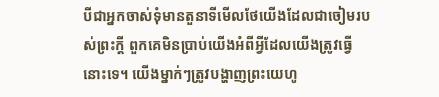បីជាអ្នកចាស់ទុំមានតួនាទីមើលថែយើងដែលជាចៀមរបស់ព្រះក្ដី ពួកគេមិនប្រាប់យើងអំពីអ្វីដែលយើងត្រូវធ្វើនោះទេ។ យើងម្នាក់ៗត្រូវបង្ហាញព្រះយេហូ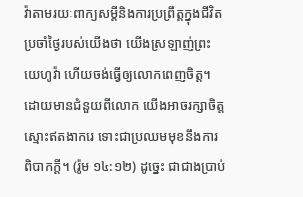វ៉ាតាមរយៈពាក្យសម្ដីនិងការប្រព្រឹត្តក្នុងជីវិតប្រចាំថ្ងៃរបស់យើងថា យើងស្រឡាញ់ព្រះយេហូវ៉ា ហើយចង់ធ្វើឲ្យលោកពេញចិត្ត។ ដោយមានជំនួយពីលោក យើងអាចរក្សាចិត្តស្មោះឥតងាករេ ទោះជាប្រឈមមុខនឹងការពិបាកក្ដី។ (រ៉ូម ១៤:១២) ដូច្នេះ ជាជាងប្រាប់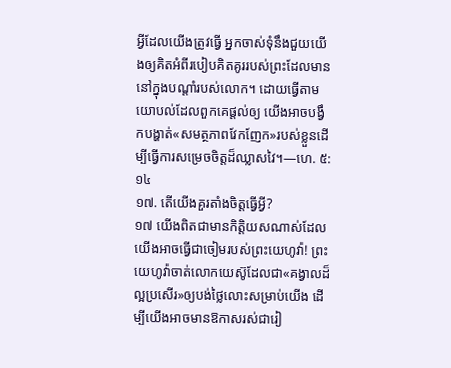អ្វីដែលយើងត្រូវធ្វើ អ្នកចាស់ទុំនឹងជួយយើងឲ្យគិតអំពីរបៀបគិតគូររបស់ព្រះដែលមាននៅក្នុងបណ្ដាំរបស់លោក។ ដោយធ្វើតាមយោបល់ដែលពួកគេផ្ដល់ឲ្យ យើងអាចបង្វឹកបង្ហាត់«សមត្ថភាពវែកញែក»របស់ខ្លួនដើម្បីធ្វើការសម្រេចចិត្តដ៏ឈ្លាសវៃ។—ហេ. ៥:១៤
១៧. តើយើងគួរតាំងចិត្តធ្វើអ្វី?
១៧ យើងពិតជាមានកិត្តិយសណាស់ដែលយើងអាចធ្វើជាចៀមរបស់ព្រះយេហូវ៉ា! ព្រះយេហូវ៉ាចាត់លោកយេស៊ូដែលជា«គង្វាលដ៏ល្អប្រសើរ»ឲ្យបង់ថ្លៃលោះសម្រាប់យើង ដើម្បីយើងអាចមានឱកាសរស់ជារៀ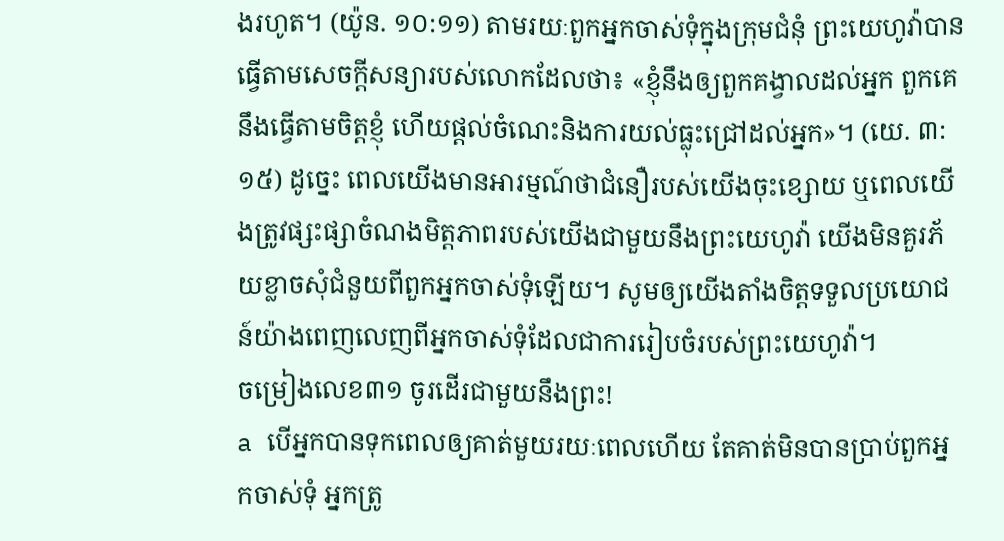ងរហូត។ (យ៉ូន. ១០:១១) តាមរយៈពួកអ្នកចាស់ទុំក្នុងក្រុមជំនុំ ព្រះយេហូវ៉ាបានធ្វើតាមសេចក្ដីសន្យារបស់លោកដែលថា៖ «ខ្ញុំនឹងឲ្យពួកគង្វាលដល់អ្នក ពួកគេនឹងធ្វើតាមចិត្តខ្ញុំ ហើយផ្ដល់ចំណេះនិងការយល់ធ្លុះជ្រៅដល់អ្នក»។ (យេ. ៣:១៥) ដូច្នេះ ពេលយើងមានអារម្មណ៍ថាជំនឿរបស់យើងចុះខ្សោយ ឬពេលយើងត្រូវផ្សះផ្សាចំណងមិត្តភាពរបស់យើងជាមួយនឹងព្រះយេហូវ៉ា យើងមិនគួរភ័យខ្លាចសុំជំនួយពីពួកអ្នកចាស់ទុំឡើយ។ សូមឲ្យយើងតាំងចិត្តទទួលប្រយោជន៍យ៉ាងពេញលេញពីអ្នកចាស់ទុំដែលជាការរៀបចំរបស់ព្រះយេហូវ៉ា។
ចម្រៀងលេខ៣១ ចូរដើរជាមួយនឹងព្រះ!
a បើអ្នកបានទុកពេលឲ្យគាត់មួយរយៈពេលហើយ តែគាត់មិនបានប្រាប់ពួកអ្នកចាស់ទុំ អ្នកត្រូ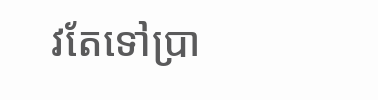វតែទៅប្រា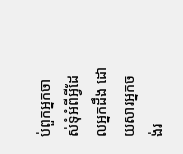ប់ពួកអ្នកចាស់ទុំអំពីអ្វីដែលអ្នកដឹង ដោយសារអ្នកចង់រ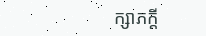ក្សាភក្ដី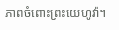ភាពចំពោះព្រះយេហូវ៉ា។